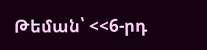Թեման՝ <<6-րդ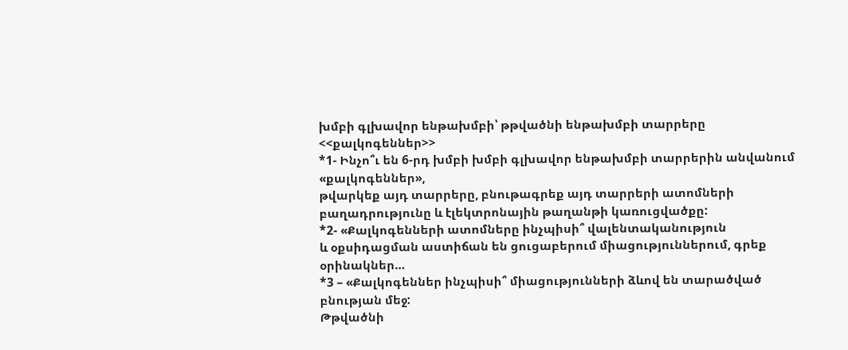խմբի գլխավոր ենթախմբի՝ թթվածնի ենթախմբի տարրերը <<քալկոգեններ>>
*1- Ինչո՞ւ են 6-րդ խմբի խմբի գլխավոր ենթախմբի տարրերին անվանում «քալկոգեններ»,
թվարկեք այդ տարրերը, բնութագրեք այդ տարրերի ատոմների
բաղադրությունը և էլեկտրոնային թաղանթի կառուցվածքը:
*2- «Քալկոգենների ատոմները ինչպիսի՞ վալենտականություն
և օքսիդացման աստիճան են ցուցաբերում միացություններում, գրեք օրինակներ…
*3 – «Քալկոգեններ ինչպիսի՞ միացությունների ձևով են տարածված բնության մեջ:
Թթվածնի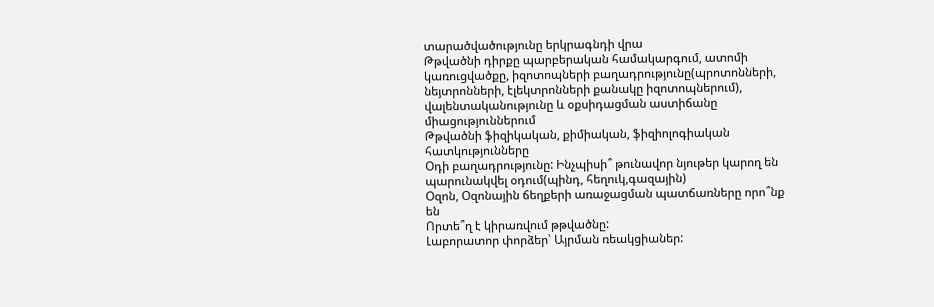տարածվածությունը երկրագնդի վրա
Թթվածնի դիրքը պարբերական համակարգում, ատոմի կառուցվածքը, իզոտոպների բաղադրությունը(պրոտոնների, նեյտրոնների, էլեկտրոնների քանակը իզոտոպներում), վալենտականությունը և օքսիդացման աստիճանը միացություններում
Թթվածնի ֆիզիկական, քիմիական, ֆիզիոլոգիական հատկությունները
Օդի բաղադրությունը: Ինչպիսի՞ թունավոր նյութեր կարող են պարունակվել օդում(պինդ, հեղուկ,գազային)
Օզոն, Օզոնային ճեղքերի առաջացման պատճառները որո՞նք են
Որտե՞ղ է կիրառվում թթվածնը:
Լաբորատոր փորձեր՝ Այրման ռեակցիաներ: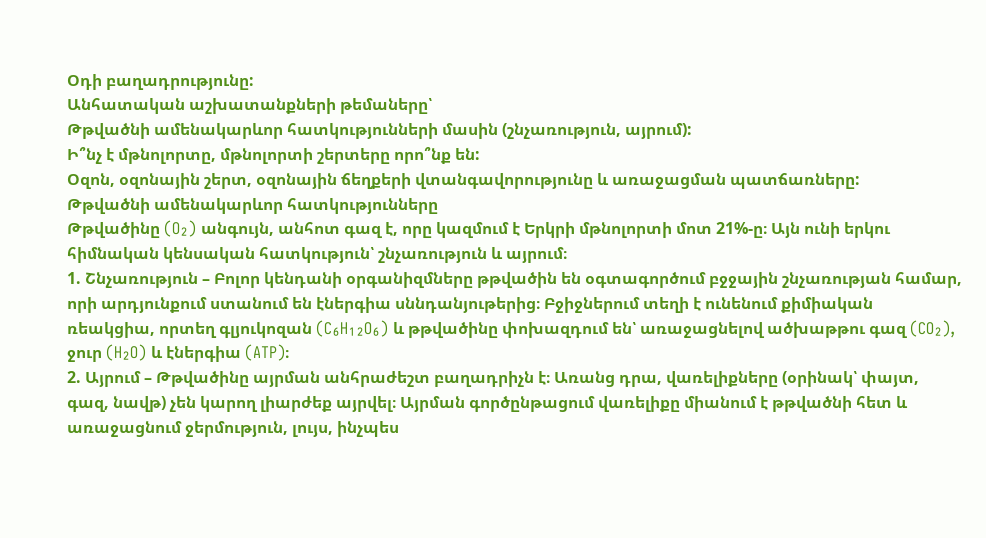Օդի բաղադրությունը:
Անհատական աշխատանքների թեմաները՝
Թթվածնի ամենակարևոր հատկությունների մասին (շնչառություն, այրում):
Ի՞նչ է մթնոլորտը, մթնոլորտի շերտերը որո՞նք են:
Օզոն, օզոնային շերտ, օզոնային ճեղքերի վտանգավորությունը և առաջացման պատճառները:
Թթվածնի ամենակարևոր հատկությունները
Թթվածինը (O₂) անգույն, անհոտ գազ է, որը կազմում է Երկրի մթնոլորտի մոտ 21%-ը։ Այն ունի երկու հիմնական կենսական հատկություն՝ շնչառություն և այրում։
1. Շնչառություն – Բոլոր կենդանի օրգանիզմները թթվածին են օգտագործում բջջային շնչառության համար, որի արդյունքում ստանում են էներգիա սննդանյութերից։ Բջիջներում տեղի է ունենում քիմիական ռեակցիա, որտեղ գլյուկոզան (C₆H₁₂O₆) և թթվածինը փոխազդում են՝ առաջացնելով ածխաթթու գազ (CO₂), ջուր (H₂O) և էներգիա (ATP)։
2. Այրում – Թթվածինը այրման անհրաժեշտ բաղադրիչն է։ Առանց դրա, վառելիքները (օրինակ՝ փայտ, գազ, նավթ) չեն կարող լիարժեք այրվել։ Այրման գործընթացում վառելիքը միանում է թթվածնի հետ և առաջացնում ջերմություն, լույս, ինչպես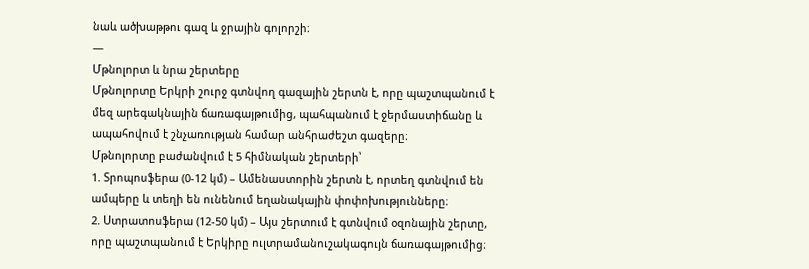նաև ածխաթթու գազ և ջրային գոլորշի։
—
Մթնոլորտ և նրա շերտերը
Մթնոլորտը Երկրի շուրջ գտնվող գազային շերտն է, որը պաշտպանում է մեզ արեգակնային ճառագայթումից, պահպանում է ջերմաստիճանը և ապահովում է շնչառության համար անհրաժեշտ գազերը։
Մթնոլորտը բաժանվում է 5 հիմնական շերտերի՝
1. Տրոպոսֆերա (0-12 կմ) – Ամենաստորին շերտն է, որտեղ գտնվում են ամպերը և տեղի են ունենում եղանակային փոփոխությունները։
2. Ստրատոսֆերա (12-50 կմ) – Այս շերտում է գտնվում օզոնային շերտը, որը պաշտպանում է Երկիրը ուլտրամանուշակագույն ճառագայթումից։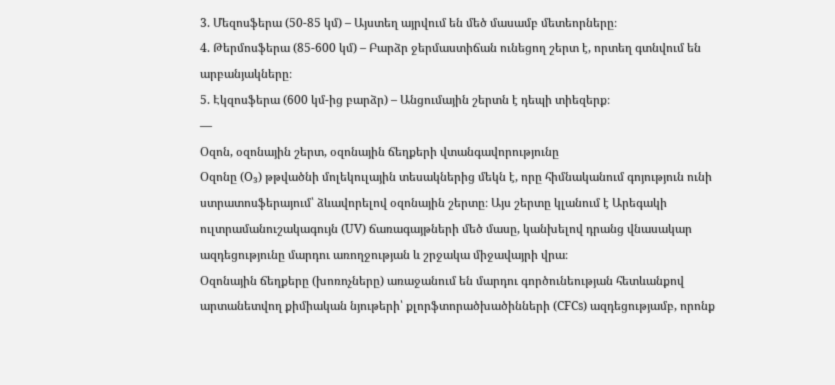3. Մեզոսֆերա (50-85 կմ) – Այստեղ այրվում են մեծ մասամբ մետեորները։
4. Թերմոսֆերա (85-600 կմ) – Բարձր ջերմաստիճան ունեցող շերտ է, որտեղ գտնվում են արբանյակները։
5. Էկզոսֆերա (600 կմ-ից բարձր) – Անցումային շերտն է դեպի տիեզերք։
—
Օզոն, օզոնային շերտ, օզոնային ճեղքերի վտանգավորությունը
Օզոնը (O₃) թթվածնի մոլեկուլային տեսակներից մեկն է, որը հիմնականում գոյություն ունի ստրատոսֆերայում՝ ձևավորելով օզոնային շերտը։ Այս շերտը կլանում է Արեգակի ուլտրամանուշակագույն (UV) ճառագայթների մեծ մասը, կանխելով դրանց վնասակար ազդեցությունը մարդու առողջության և շրջակա միջավայրի վրա։
Օզոնային ճեղքերը (խոռոչները) առաջանում են մարդու գործունեության հետևանքով արտանետվող քիմիական նյութերի՝ քլորֆտորածխածինների (CFCs) ազդեցությամբ, որոնք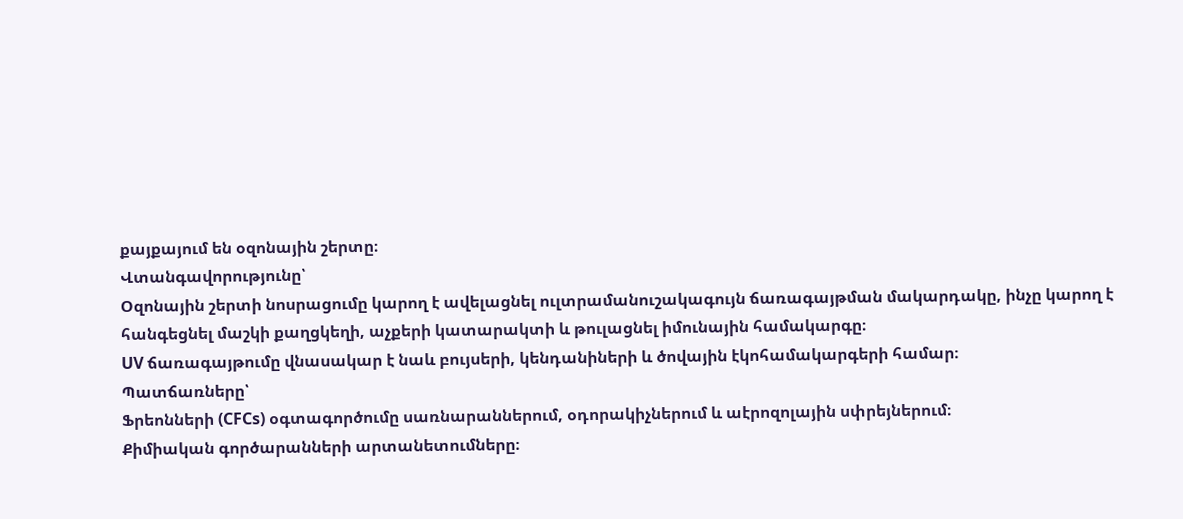քայքայում են օզոնային շերտը։
Վտանգավորությունը՝
Օզոնային շերտի նոսրացումը կարող է ավելացնել ուլտրամանուշակագույն ճառագայթման մակարդակը, ինչը կարող է հանգեցնել մաշկի քաղցկեղի, աչքերի կատարակտի և թուլացնել իմունային համակարգը։
UV ճառագայթումը վնասակար է նաև բույսերի, կենդանիների և ծովային էկոհամակարգերի համար։
Պատճառները՝
Ֆրեոնների (CFCs) օգտագործումը սառնարաններում, օդորակիչներում և աէրոզոլային սփրեյներում։
Քիմիական գործարանների արտանետումները։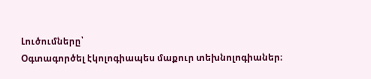Լուծումները՝
Օգտագործել էկոլոգիապես մաքուր տեխնոլոգիաներ։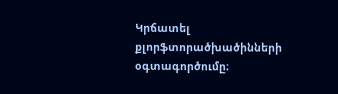Կրճատել քլորֆտորածխածինների օգտագործումը։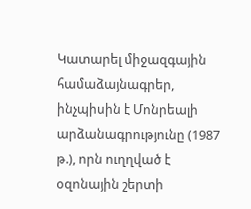Կատարել միջազգային համաձայնագրեր, ինչպիսին է Մոնրեալի արձանագրությունը (1987 թ.), որն ուղղված է օզոնային շերտի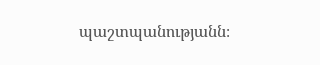պաշտպանությանն։